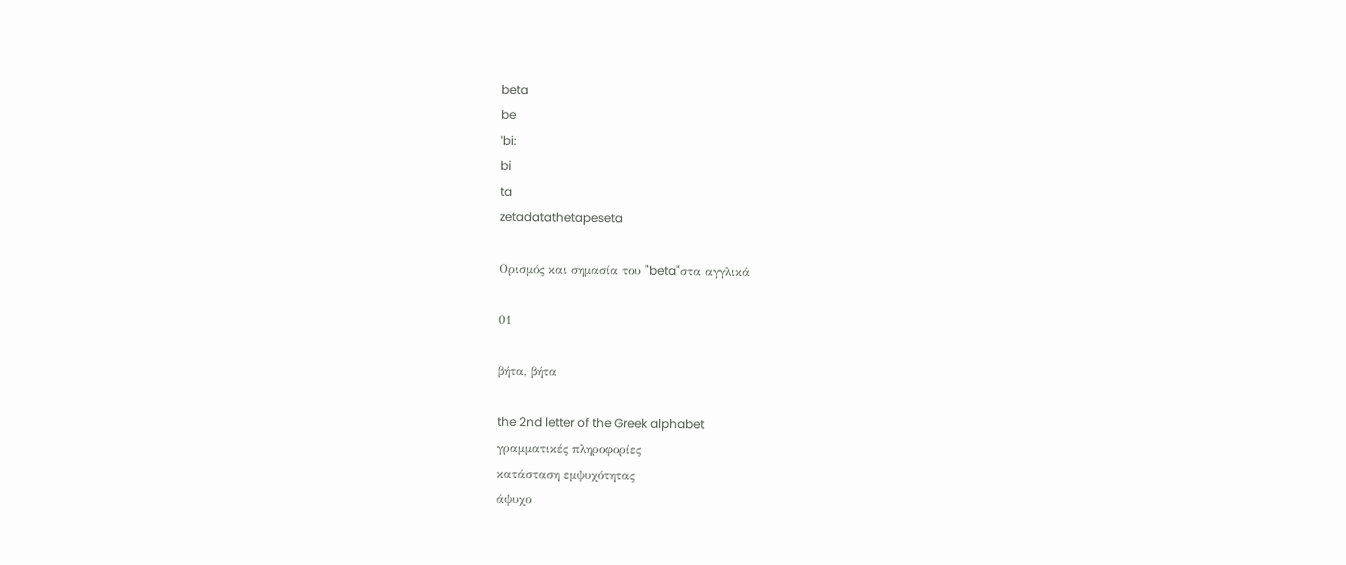beta
be
ˈbi:
bi
ta
zetadatathetapeseta

Ορισμός και σημασία του "beta"στα αγγλικά

01

βήτα, βήτα

the 2nd letter of the Greek alphabet
γραμματικές πληροφορίες
κατάσταση εμψυχότητας
άψυχο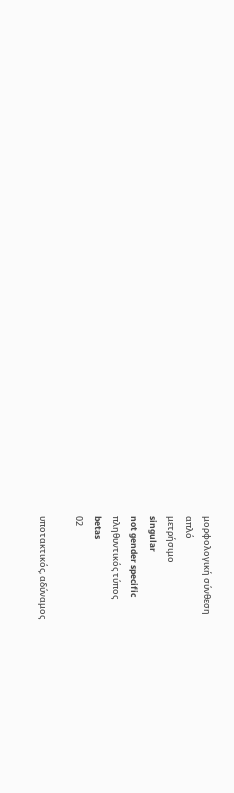μορφολογική σύνθεση
απλό
μετρήσιμο
singular
not gender specific
πληθυντικός τύπος
betas
02

υποτακτικός, αδύναμος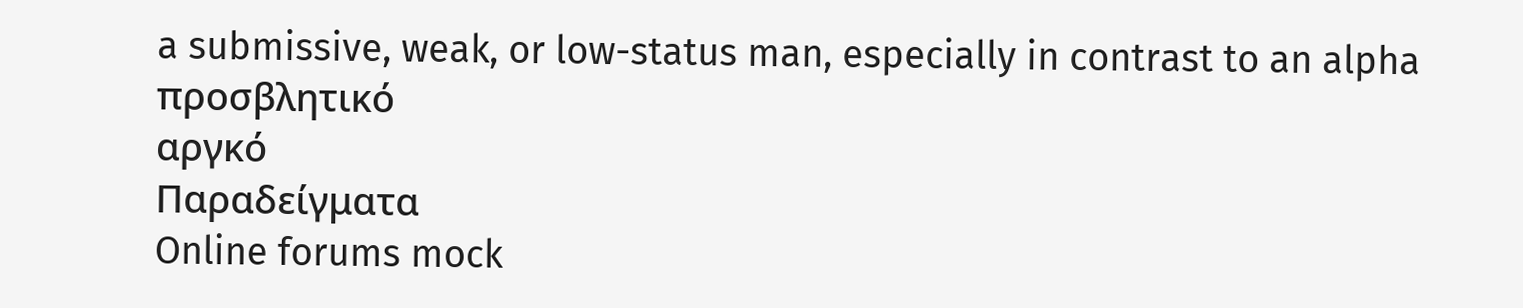a submissive, weak, or low-status man, especially in contrast to an alpha
προσβλητικό
αργκό
Παραδείγματα
Online forums mock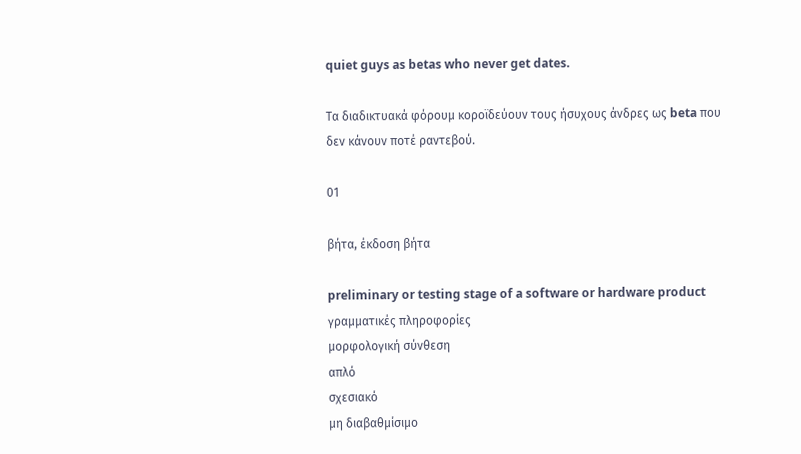quiet guys as betas who never get dates.

Τα διαδικτυακά φόρουμ κοροϊδεύουν τους ήσυχους άνδρες ως beta που δεν κάνουν ποτέ ραντεβού.

01

βήτα, έκδοση βήτα

preliminary or testing stage of a software or hardware product
γραμματικές πληροφορίες
μορφολογική σύνθεση
απλό
σχεσιακό
μη διαβαθμίσιμο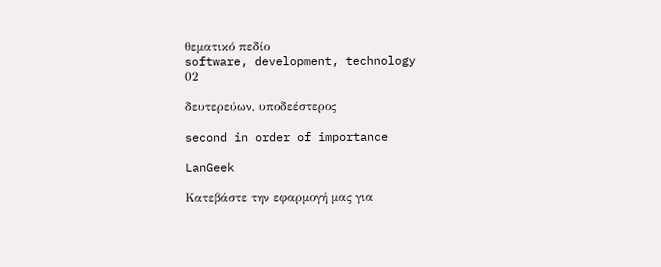θεματικό πεδίο
software, development, technology
02

δευτερεύων, υποδεέστερος

second in order of importance

LanGeek

Κατεβάστε την εφαρμογή μας για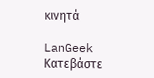κινητά

LanGeek
Κατεβάστε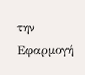την Εφαρμογή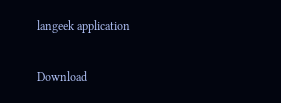langeek application

Download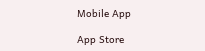Mobile App

App Store